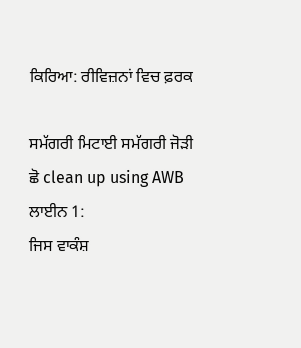ਕਿਰਿਆ: ਰੀਵਿਜ਼ਨਾਂ ਵਿਚ ਫ਼ਰਕ

ਸਮੱਗਰੀ ਮਿਟਾਈ ਸਮੱਗਰੀ ਜੋੜੀ
ਛੋ clean up using AWB
ਲਾਈਨ 1:
ਜਿਸ ਵਾਕੰਸ਼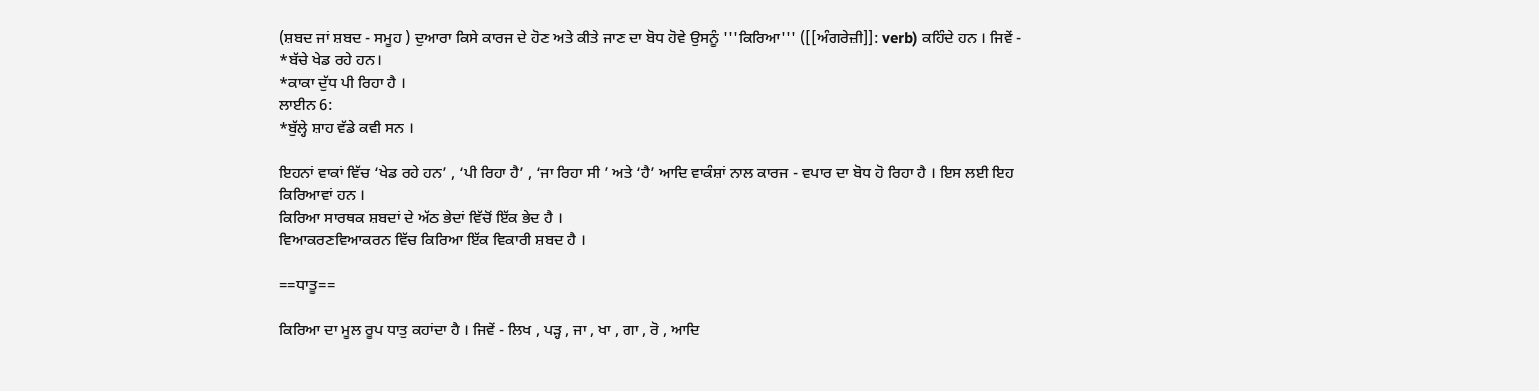(ਸ਼ਬਦ ਜਾਂ ਸ਼ਬਦ - ਸਮੂਹ ) ਦੁਆਰਾ ਕਿਸੇ ਕਾਰਜ ਦੇ ਹੋਣ ਅਤੇ ਕੀਤੇ ਜਾਣ ਦਾ ਬੋਧ ਹੋਵੇ ਉਸਨੂੰ '''ਕਿਰਿਆ''' ([[ਅੰਗਰੇਜ਼ੀ]]: verb) ਕਹਿੰਦੇ ਹਨ । ਜਿਵੇਂ -
*ਬੱਚੇ ਖੇਡ ਰਹੇ ਹਨ।
*ਕਾਕਾ ਦੁੱਧ ਪੀ ਰਿਹਾ ਹੈ ।
ਲਾਈਨ 6:
*ਬੁੱਲ੍ਹੇ ਸ਼ਾਹ ਵੱਡੇ ਕਵੀ ਸਨ ।

ਇਹਨਾਂ ਵਾਕਾਂ ਵਿੱਚ ‘ਖੇਡ ਰਹੇ ਹਨ’ , ‘ਪੀ ਰਿਹਾ ਹੈ’ , ‘ਜਾ ਰਿਹਾ ਸੀ ’ ਅਤੇ ‘ਹੈ’ ਆਦਿ ਵਾਕੰਸ਼ਾਂ ਨਾਲ ਕਾਰਜ - ਵਪਾਰ ਦਾ ਬੋਧ ਹੋ ਰਿਹਾ ਹੈ । ਇਸ ਲਈ ਇਹ ਕਿਰਿਆਵਾਂ ਹਨ ।
ਕਿਰਿਆ ਸਾਰਥਕ ਸ਼ਬਦਾਂ ਦੇ ਅੱਠ ਭੇਦਾਂ ਵਿੱਚੋਂ ਇੱਕ ਭੇਦ ਹੈ ।
ਵਿਆਕਰਣਵਿਆਕਰਨ ਵਿੱਚ ਕਿਰਿਆ ਇੱਕ ਵਿਕਾਰੀ ਸ਼ਬਦ ਹੈ ।

==ਧਾਤੂ==

ਕਿਰਿਆ ਦਾ ਮੂਲ ਰੂਪ ਧਾਤੁ ਕਹਾਂਦਾ ਹੈ । ਜਿਵੇਂ - ਲਿਖ , ਪੜ੍ਹ , ਜਾ , ਖਾ , ਗਾ , ਰੋ , ਆਦਿ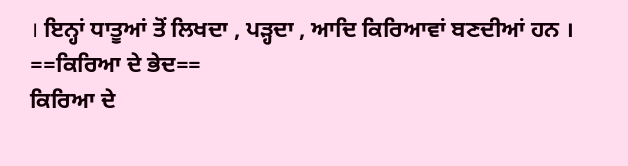। ਇਨ੍ਹਾਂ ਧਾਤੂਆਂ ਤੋਂ ਲਿਖਦਾ , ਪੜ੍ਹਦਾ , ਆਦਿ ਕਿਰਿਆਵਾਂ ਬਣਦੀਆਂ ਹਨ ।
==ਕਿਰਿਆ ਦੇ ਭੇਦ==
ਕਿਰਿਆ ਦੇ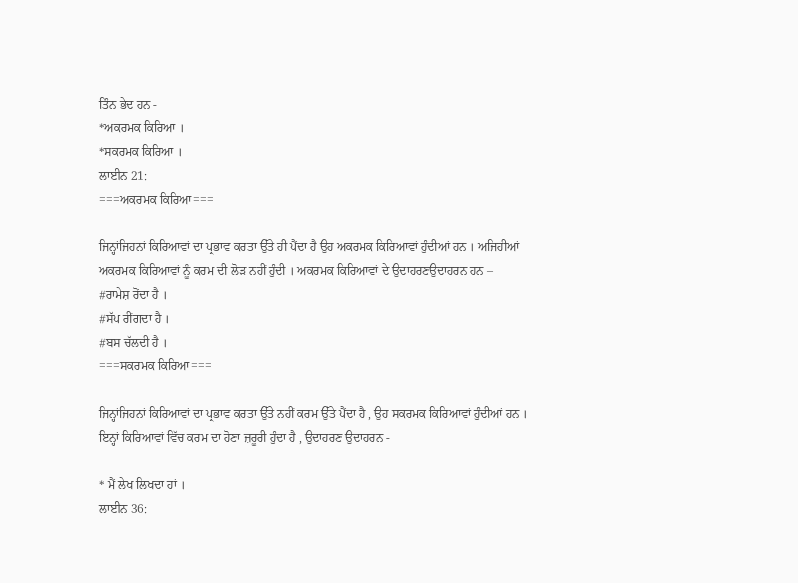ਤਿੰਨ ਭੇਦ ਹਨ -
*ਅਕਰਮਕ ਕਿਰਿਆ ।
*ਸਕਰਮਕ ਕਿਰਿਆ ।
ਲਾਈਨ 21:
===ਅਕਰਮਕ ਕਿਰਿਆ===

ਜਿਨ੍ਹਾਂਜਿਹਨਾਂ ਕਿਰਿਆਵਾਂ ਦਾ ਪ੍ਰਭਾਵ ਕਰਤਾ ਉੱਤੇ ਹੀ ਪੈਂਦਾ ਹੈ ਉਹ ਅਕਰਮਕ ਕਿਰਿਆਵਾਂ ਹੁੰਦੀਆਂ ਹਨ । ਅਜਿਹੀਆਂ ਅਕਰਮਕ ਕਿਰਿਆਵਾਂ ਨੂੰ ਕਰਮ ਦੀ ਲੋੜ ਨਹੀਂ ਹੁੰਦੀ । ਅਕਰਮਕ ਕਿਰਿਆਵਾਂ ਦੇ ਉਦਾਹਰਣਉਦਾਹਰਨ ਹਨ –
#ਰਾਮੇਸ਼ ਰੋਂਦਾ ਹੈ ।
#ਸੱਪ ਰੀਂਗਦਾ ਹੈ ।
#ਬਸ ਚੱਲਦੀ ਹੈ ।
===ਸਕਰਮਕ ਕਿਰਿਆ===

ਜਿਨ੍ਹਾਂਜਿਹਨਾਂ ਕਿਰਿਆਵਾਂ ਦਾ ਪ੍ਰਭਾਵ ਕਰਤਾ ਉੱਤੇ ਨਹੀਂ ਕਰਮ ਉੱਤੇ ਪੈਂਦਾ ਹੈ , ਉਹ ਸਕਰਮਕ ਕਿਰਿਆਵਾਂ ਹੁੰਦੀਆਂ ਹਨ । ਇਨ੍ਹਾਂ ਕਿਰਿਆਵਾਂ ਵਿੱਚ ਕਰਮ ਦਾ ਹੋਣਾ ਜ਼ਰੂਰੀ ਹੁੰਦਾ ਹੈ , ਉਦਾਹਰਣ ਉਦਾਹਰਨ -

* ਮੈਂ ਲੇਖ ਲਿਖਦਾ ਹਾਂ ।
ਲਾਈਨ 36: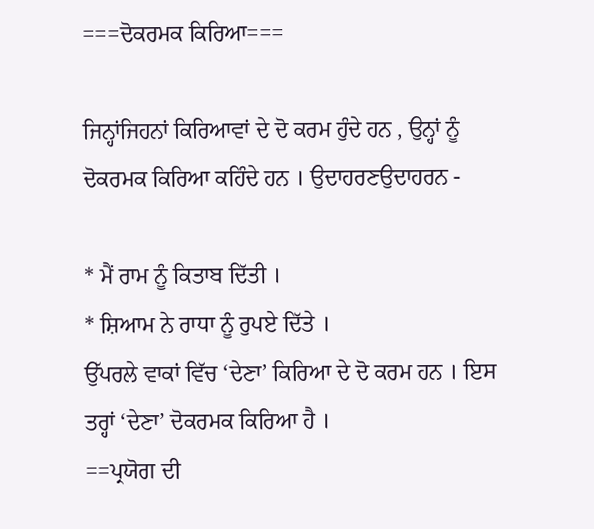===ਦੋਕਰਮਕ ਕਿਰਿਆ===

ਜਿਨ੍ਹਾਂਜਿਹਨਾਂ ਕਿਰਿਆਵਾਂ ਦੇ ਦੋ ਕਰਮ ਹੁੰਦੇ ਹਨ , ਉਨ੍ਹਾਂ ਨੂੰ ਦੋਕਰਮਕ ਕਿਰਿਆ ਕਹਿੰਦੇ ਹਨ । ਉਦਾਹਰਣਉਦਾਹਰਨ -

* ਮੈਂ ਰਾਮ ਨੂੰ ਕਿਤਾਬ ਦਿੱਤੀ ।
* ਸ਼ਿਆਮ ਨੇ ਰਾਧਾ ਨੂੰ ਰੁਪਏ ਦਿੱਤੇ ।
ਉੱਪਰਲੇ ਵਾਕਾਂ ਵਿੱਚ ‘ਦੇਣਾ’ ਕਿਰਿਆ ਦੇ ਦੋ ਕਰਮ ਹਨ । ਇਸ ਤਰ੍ਹਾਂ ‘ਦੇਣਾ’ ਦੋਕਰਮਕ ਕਿਰਿਆ ਹੈ ।
==ਪ੍ਰਯੋਗ ਦੀ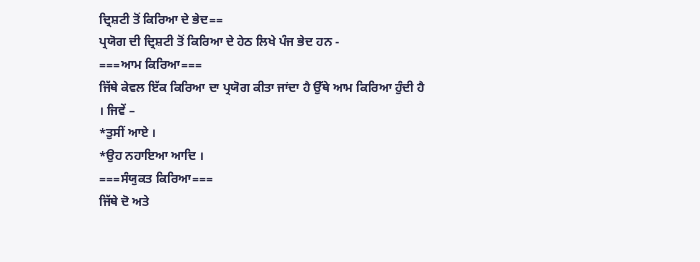ਦ੍ਰਿਸ਼ਟੀ ਤੋਂ ਕਿਰਿਆ ਦੇ ਭੇਦ==
ਪ੍ਰਯੋਗ ਦੀ ਦ੍ਰਿਸ਼ਟੀ ਤੋਂ ਕਿਰਿਆ ਦੇ ਹੇਠ ਲਿਖੇ ਪੰਜ ਭੇਦ ਹਨ -
===ਆਮ ਕਿਰਿਆ===
ਜਿੱਥੇ ਕੇਵਲ ਇੱਕ ਕਿਰਿਆ ਦਾ ਪ੍ਰਯੋਗ ਕੀਤਾ ਜਾਂਦਾ ਹੈ ਉੱਥੇ ਆਮ ਕਿਰਿਆ ਹੁੰਦੀ ਹੈ । ਜਿਵੇਂ –
*ਤੁਸੀਂ ਆਏ ।
*ਉਹ ਨਹਾਇਆ ਆਦਿ ।
===ਸੰਯੁਕਤ ਕਿਰਿਆ===
ਜਿੱਥੇ ਦੋ ਅਤੇ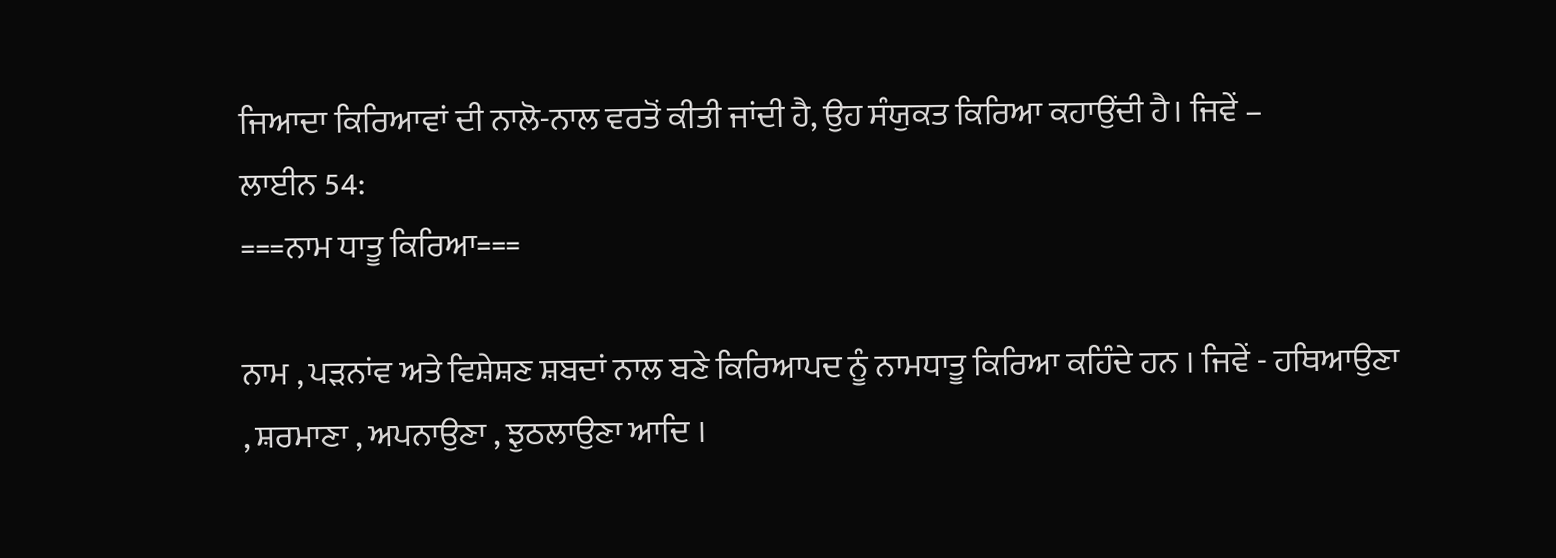ਜਿਆਦਾ ਕਿਰਿਆਵਾਂ ਦੀ ਨਾਲੋ-ਨਾਲ ਵਰਤੋਂ ਕੀਤੀ ਜਾਂਦੀ ਹੈ, ਉਹ ਸੰਯੁਕਤ ਕਿਰਿਆ ਕਹਾਉਂਦੀ ਹੈ। ਜਿਵੇਂ –
ਲਾਈਨ 54:
===ਨਾਮ ਧਾਤੂ ਕਿਰਿਆ===

ਨਾਮ , ਪੜਨਾਂਵ ਅਤੇ ਵਿਸ਼ੇਸ਼ਣ ਸ਼ਬਦਾਂ ਨਾਲ ਬਣੇ ਕਿਰਿਆਪਦ ਨੂੰ ਨਾਮਧਾਤੂ ਕਿਰਿਆ ਕਹਿੰਦੇ ਹਨ । ਜਿਵੇਂ - ਹਥਿਆਉਣਾ , ਸ਼ਰਮਾਣਾ , ਅਪਨਾਉਣਾ , ਝੁਠਲਾਉਣਾ ਆਦਿ ।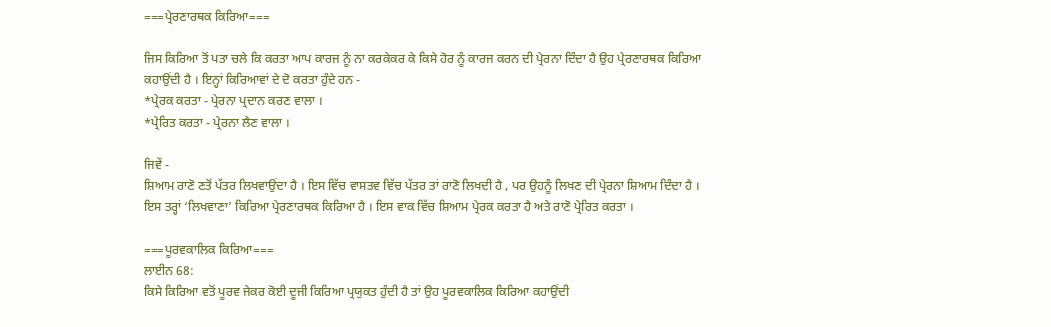===ਪ੍ਰੇਰਣਾਰਥਕ ਕਿਰਿਆ===

ਜਿਸ ਕਿਰਿਆ ਤੋਂ ਪਤਾ ਚਲੇ ਕਿ ਕਰਤਾ ਆਪ ਕਾਰਜ ਨੂੰ ਨਾ ਕਰਕੇਕਰ ਕੇ ਕਿਸੇ ਹੋਰ ਨੂੰ ਕਾਰਜ ਕਰਨ ਦੀ ਪ੍ਰੇਰਨਾ ਦਿੰਦਾ ਹੈ ਉਹ ਪ੍ਰੇਰਣਾਰਥਕ ਕਿਰਿਆ ਕਹਾਉਂਦੀ ਹੈ । ਇਨ੍ਹਾਂ ਕਿਰਿਆਵਾਂ ਦੇ ਦੋ ਕਰਤਾ ਹੁੰਦੇ ਹਨ -
*ਪ੍ਰੇਰਕ ਕਰਤਾ - ਪ੍ਰੇਰਨਾ ਪ੍ਰਦਾਨ ਕਰਣ ਵਾਲਾ ।
*ਪ੍ਰੇਰਿਤ ਕਰਤਾ - ਪ੍ਰੇਰਨਾ ਲੈਣ ਵਾਲਾ ।

ਜਿਵੇਂ -
ਸ਼ਿਆਮ ਰਾਣੋ ਣਤੋਂ ਪੱਤਰ ਲਿਖਵਾਉਂਦਾ ਹੈ । ਇਸ ਵਿੱਚ ਵਾਸਤਵ ਵਿੱਚ ਪੱਤਰ ਤਾਂ ਰਾਣੋ ਲਿਖਦੀ ਹੈ , ਪਰ ਉਹਨੂੰ ਲਿਖਣ ਦੀ ਪ੍ਰੇਰਨਾ ਸ਼ਿਆਮ ਦਿੰਦਾ ਹੈ । ਇਸ ਤਰ੍ਹਾਂ ‘ਲਿਖਵਾਣਾ’ ਕਿਰਿਆ ਪ੍ਰੇਰਣਾਰਥਕ ਕਿਰਿਆ ਹੈ । ਇਸ ਵਾਕ ਵਿੱਚ ਸ਼ਿਆਮ ਪ੍ਰੇਰਕ ਕਰਤਾ ਹੈ ਅਤੇ ਰਾਣੋ ਪ੍ਰੇਰਿਤ ਕਰਤਾ ।

===ਪੂਰਵਕਾਲਿਕ ਕਿਰਿਆ===
ਲਾਈਨ 68:
ਕਿਸੇ ਕਿਰਿਆ ਵਤੋਂ ਪੂਰਵ ਜੇਕਰ ਕੋਈ ਦੂਜੀ ਕਿਰਿਆ ਪ੍ਰਯੁਕਤ ਹੁੰਦੀ ਹੈ ਤਾਂ ਉਹ ਪੂਰਵਕਾਲਿਕ ਕਿਰਿਆ ਕਹਾਉਂਦੀ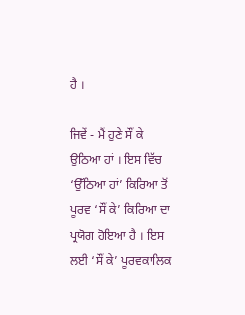ਹੈ ।

ਜਿਵੇਂ - ਮੈਂ ਹੁਣੇ ਸੌਂ ਕੇ ਉਠਿਆ ਹਾਂ । ਇਸ ਵਿੱਚ ‘ਉੱਠਿਆ ਹਾਂ’ ਕਿਰਿਆ ਤੋਂ ਪੂਰਵ ‘ਸੌਂ ਕੇ’ ਕਿਰਿਆ ਦਾ ਪ੍ਰਯੋਗ ਹੋਇਆ ਹੈ । ਇਸ ਲਈ ‘ਸੌਂ ਕੇ’ ਪੂਰਵਕਾਲਿਕ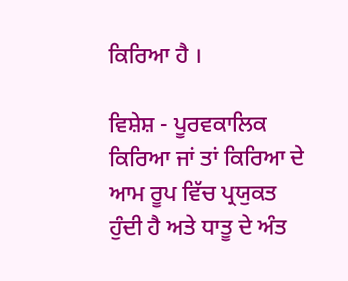ਕਿਰਿਆ ਹੈ ।

ਵਿਸ਼ੇਸ਼ - ਪੂਰਵਕਾਲਿਕ ਕਿਰਿਆ ਜਾਂ ਤਾਂ ਕਿਰਿਆ ਦੇ ਆਮ ਰੂਪ ਵਿੱਚ ਪ੍ਰਯੁਕਤ ਹੁੰਦੀ ਹੈ ਅਤੇ ਧਾਤੂ ਦੇ ਅੰਤ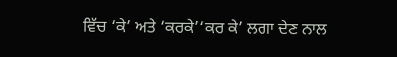ਵਿੱਚ ‘ਕੇ’ ਅਤੇ ‘ਕਰਕੇ’‘ਕਰ ਕੇ’ ਲਗਾ ਦੇਣ ਨਾਲ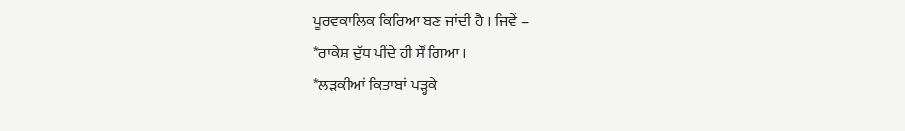ਪੂਰਵਕਾਲਿਕ ਕਿਰਿਆ ਬਣ ਜਾਂਦੀ ਹੈ । ਜਿਵੇਂ –
*ਰਾਕੇਸ਼ ਦੁੱਧ ਪੀਂਦੇ ਹੀ ਸੌਂ ਗਿਆ ।
*ਲੜਕੀਆਂ ਕਿਤਾਬਾਂ ਪੜ੍ਹਕੇ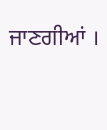ਜਾਣਗੀਆਂ ।